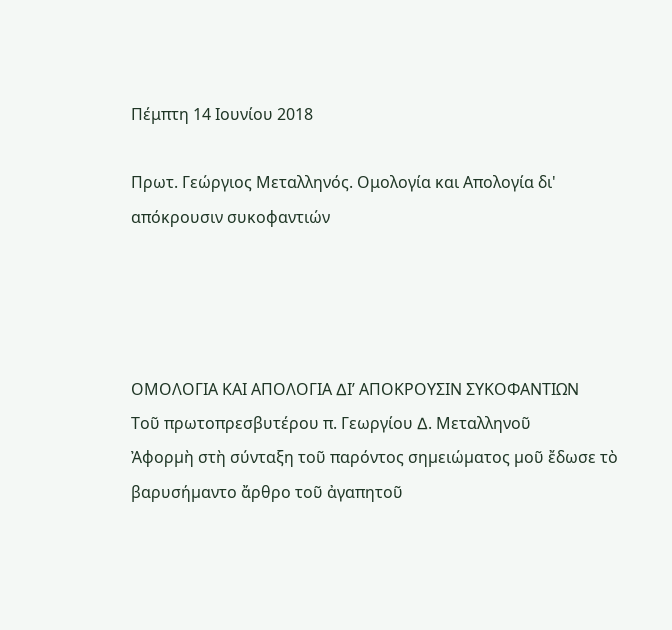Πέμπτη 14 Ιουνίου 2018

Πρωτ. Γεώργιος Μεταλληνός. Ομολογία και Απολογία δι' απόκρουσιν συκοφαντιών




ΟΜΟΛΟΓΙΑ ΚΑΙ ΑΠΟΛΟΓΙΑ ∆Ι’ ΑΠΟΚΡΟΥΣΙΝ ΣΥΚΟΦΑΝΤΙΩΝ
Τοῦ πρωτοπρεσβυτέρου π. Γεωργίου ∆. Μεταλληνοῦ
Ἀφορµὴ στὴ σύνταξη τοῦ παρόντος σηµειώµατος µοῦ ἔδωσε τὸ βαρυσήµαντο ἄρθρο τοῦ ἀγαπητοῦ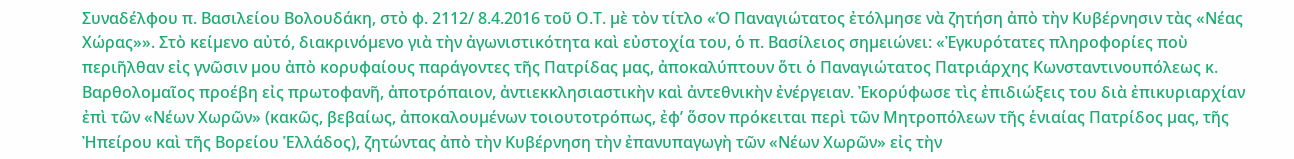Συναδέλφου π. Βασιλείου Βολουδάκη, στὸ φ. 2112/ 8.4.2016 τοῦ Ο.Τ. µὲ τὸν τίτλο «Ὁ Παναγιώτατος ἐτόλµησε νὰ ζητήση ἀπὸ τὴν Κυβέρνησιν τὰς «Νέας Χώρας»». Στὸ κείµενο αὐτό, διακρινόµενο γιὰ τὴν ἀγωνιστικότητα καὶ εὐστοχία του, ὁ π. Βασίλειος σηµειώνει: «Ἐγκυρότατες πληροφορίες ποὺ περιῆλθαν εἰς γνῶσιν µου ἀπὸ κορυφαίους παράγοντες τῆς Πατρίδας µας, ἀποκαλύπτουν ὅτι ὁ Παναγιώτατος Πατριάρχης Κωνσταντινουπόλεως κ. Βαρθολοµαῖος προέβη εἰς πρωτοφανῆ, ἀποτρόπαιον, ἀντιεκκλησιαστικὴν καὶ ἀντεθνικὴν ἐνέργειαν. Ἐκορύφωσε τὶς ἐπιδιώξεις του διὰ ἐπικυριαρχίαν ἐπὶ τῶν «Νέων Χωρῶν» (κακῶς, βεβαίως, ἀποκαλουµένων τοιουτοτρόπως, ἐφ’ ὅσον πρόκειται περὶ τῶν Μητροπόλεων τῆς ἑνιαίας Πατρίδος µας, τῆς Ἠπείρου καὶ τῆς Βορείου Ἑλλάδος), ζητώντας ἀπὸ τὴν Κυβέρνηση τὴν ἐπανυπαγωγὴ τῶν «Νέων Χωρῶν» εἰς τὴν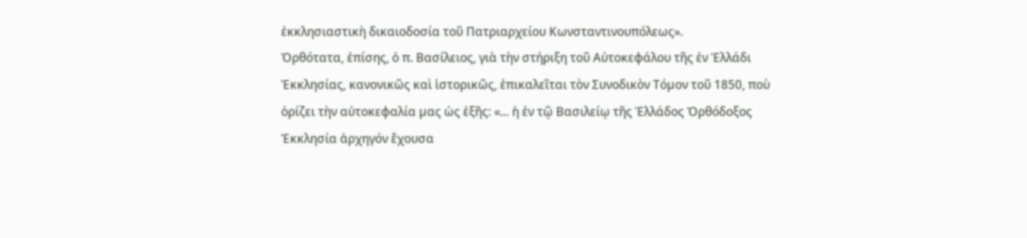ἐκκλησιαστικὴ δικαιοδοσία τοῦ Πατριαρχείου Κωνσταντινουπόλεως».
Ὀρθότατα, ἐπίσης, ὁ π. Βασίλειος, γιὰ τὴν στήριξη τοῦ Αὐτοκεφάλου τῆς ἐν Ἑλλάδι Ἐκκλησίας, κανονικῶς καὶ ἱστορικῶς, ἐπικαλεῖται τὸν Συνοδικὸν Τόµον τοῦ 1850, ποὺ ὁρίζει τὴν αὐτοκεφαλία µας ὡς ἑξῆς: «... ἡ ἐν τῷ Βασιλείῳ τῆς Ἑλλάδος Ὀρθόδοξος Ἐκκλησία ἀρχηγόν ἔχουσα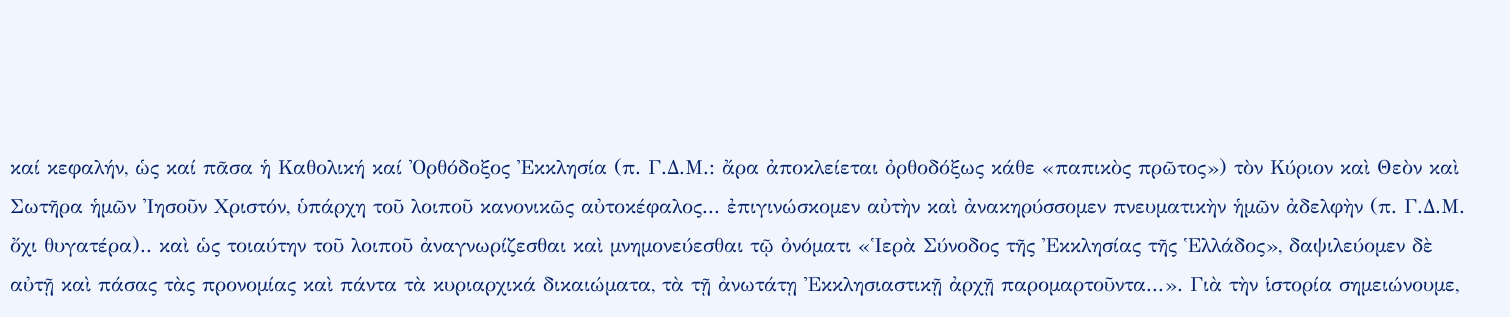καί κεφαλήν, ὡς καί πᾶσα ἡ Καθολική καί Ὀρθόδοξος Ἐκκλησία (π. Γ.∆.Μ.: ἄρα ἀποκλείεται ὀρθοδόξως κάθε «παπικὸς πρῶτος») τὸν Κύριον καὶ Θεὸν καὶ Σωτῆρα ἡµῶν Ἰησοῦν Χριστόν, ὑπάρχη τοῦ λοιποῦ κανονικῶς αὐτοκέφαλος... ἐπιγινώσκοµεν αὐτὴν καὶ ἀνακηρύσσοµεν πνευµατικὴν ἡµῶν ἀδελφὴν (π. Γ.∆.Μ. ὄχι θυγατέρα).. καὶ ὡς τοιαύτην τοῦ λοιποῦ ἀναγνωρίζεσθαι καὶ µνηµονεύεσθαι τῷ ὀνόµατι «Ἱερὰ Σύνοδος τῆς Ἐκκλησίας τῆς Ἑλλάδος», δαψιλεύοµεν δὲ αὐτῇ καὶ πάσας τὰς προνοµίας καὶ πάντα τὰ κυριαρχικά δικαιώµατα, τὰ τῇ ἀνωτάτῃ Ἐκκλησιαστικῇ ἀρχῇ παροµαρτοῦντα...». Γιὰ τὴν ἱστορία σηµειώνουµε,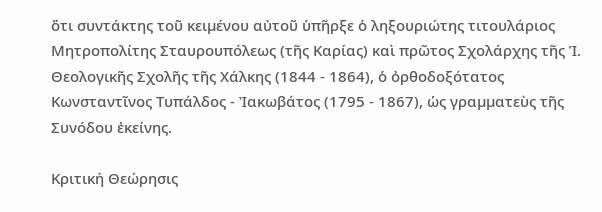ὅτι συντάκτης τοῦ κειµένου αὐτοῦ ὑπῆρξε ὁ ληξουριώτης τιτουλάριος Μητροπολίτης Σταυρουπόλεως (τῆς Καρίας) καὶ πρῶτος Σχολάρχης τῆς Ἱ. Θεολογικῆς Σχολῆς τῆς Χάλκης (1844 - 1864), ὁ ὀρθοδοξότατος Κωνσταντῖνος Τυπάλδος - Ἰακωβάτος (1795 - 1867), ὡς γραµµατεὺς τῆς Συνόδου ἐκείνης.

Κριτική Θεώρησις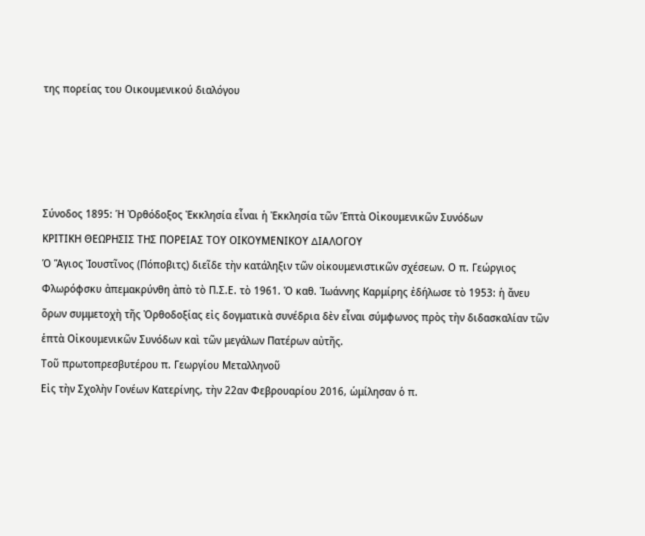της πορείας του Οικουμενικού διαλόγου




Σύνοδος 1895: Ἡ Ὀρθόδοξος Ἐκκλησία εἶναι ἡ Ἐκκλησία τῶν Ἑπτὰ Οἰκουμενικῶν Συνόδων
ΚΡΙΤΙΚΗ ΘΕΩΡΗΣΙΣ ΤΗΣ ΠΟΡΕΙΑΣ ΤΟΥ ΟΙΚΟΥΜΕΝΙΚΟΥ ∆ΙΑΛΟΓΟΥ
Ὁ Ἅγιος Ἰουστῖνος (Πόποβιτς) διεῖδε τὴν κατάληξιν τῶν οἰκουμενιστικῶν σχέσεων. Ο π. Γεώργιος Φλωρόφσκυ ἀπεμακρύνθη ἀπὸ τὸ Π.Σ.Ε. τὸ 1961. Ὁ καθ. Ἰωάννης Καρμίρης ἐδήλωσε τὸ 1953: ἡ ἄνευ ὅρων συμμετοχὴ τῆς Ὀρθοδοξίας εἰς δογματικὰ συνέδρια δὲν εἶναι σύμφωνος πρὸς τὴν διδασκαλίαν τῶν ἑπτὰ Οἰκουμενικῶν Συνόδων καὶ τῶν μεγάλων Πατέρων αὐτῆς.
Τοῦ πρωτοπρεσβυτέρου π. Γεωργίου Μεταλληνοῦ
Εἰς τὴν Σχολὴν Γονέων Κατερίνης, τὴν 22αν Φεβρουαρίου 2016, ὡμίλησαν ὁ π.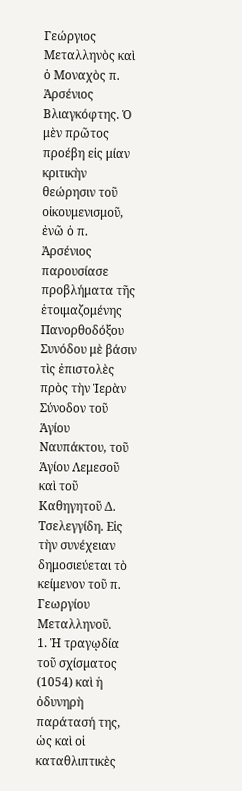Γεώργιος Μεταλληνὸς καὶ ὁ Μοναχὸς π. Ἀρσένιος Βλιαγκόφτης. Ὁ μὲν πρῶτος προέβη εἰς μίαν κριτικὴν θεώρησιν τοῦ οἰκουμενισμοῦ, ἐνῶ ὁ π. Ἀρσένιος παρουσίασε προβλήματα τῆς ἑτοιμαζομένης Πανορθοδόξου Συνόδου μὲ βάσιν τὶς ἐπιστολὲς πρὸς τὴν Ἱερὰν Σύνοδον τοῦ Ἁγίου Ναυπάκτου, τοῦ Ἁγίου Λεμεσοῦ καὶ τοῦ Καθηγητοῦ Δ. Τσελεγγίδη. Εἰς τὴν συνέχειαν δημοσιεύεται τὸ κείμενον τοῦ π. Γεωργίου Μεταλληνοῦ.
1. Ἡ τραγῳδία τοῦ σχίσµατος (1054) καὶ ἡ ὀδυνηρὴ παράτασή της, ὡς καὶ οἱ καταθλιπτικὲς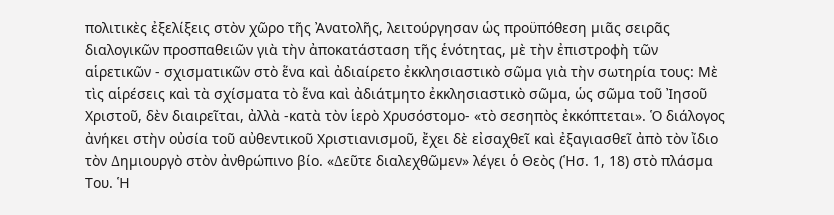πολιτικὲς ἐξελίξεις στὸν χῶρο τῆς Ἀνατολῆς, λειτούργησαν ὡς προϋπόθεση µιᾶς σειρᾶς διαλογικῶν προσπαθειῶν γιὰ τὴν ἀποκατάσταση τῆς ἑνότητας, µὲ τὴν ἐπιστροφὴ τῶν αἱρετικῶν - σχισµατικῶν στὸ ἕνα καὶ ἀδιαίρετο ἐκκλησιαστικὸ σῶµα γιὰ τὴν σωτηρία τους: Μὲ τὶς αἱρέσεις καὶ τὰ σχίσµατα τὸ ἕνα καὶ ἀδιάτµητο ἐκκλησιαστικὸ σῶµα, ὡς σῶµα τοῦ Ἰησοῦ Χριστοῦ, δὲν διαιρεῖται, ἀλλὰ -κατὰ τὸν ἱερὸ Χρυσόστοµο- «τὸ σεσηπὸς ἐκκόπτεται». Ὁ διάλογος ἀνήκει στὴν οὐσία τοῦ αὐθεντικοῦ Χριστιανισµοῦ, ἔχει δὲ εἰσαχθεῖ καὶ ἐξαγιασθεῖ ἀπὸ τὸν ἴδιο τὸν ∆ηµιουργὸ στὸν ἀνθρώπινο βίο. «∆εῦτε διαλεχθῶµεν» λέγει ὁ Θεὸς (Ἡσ. 1, 18) στὸ πλάσµα Του. Ἡ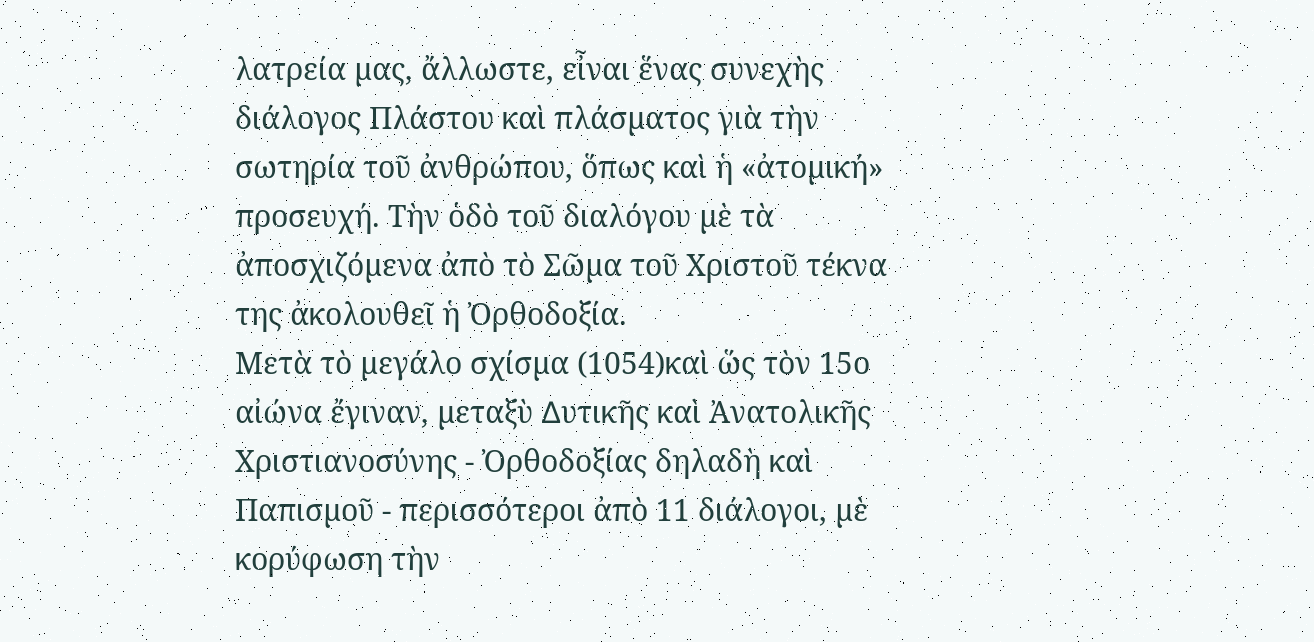λατρεία µας, ἄλλωστε, εἶναι ἕνας συνεχὴς διάλογος Πλάστου καὶ πλάσµατος γιὰ τὴν σωτηρία τοῦ ἀνθρώπου, ὅπως καὶ ἡ «ἀτοµική» προσευχή. Τὴν ὁδὸ τοῦ διαλόγου µὲ τὰ ἀποσχιζόµενα ἀπὸ τὸ Σῶµα τοῦ Χριστοῦ τέκνα της ἀκολουθεῖ ἡ Ὀρθοδοξία.
Μετὰ τὸ µεγάλο σχίσµα (1054)καὶ ὥς τὸν 15ο αἰώνα ἔγιναν, µεταξὺ ∆υτικῆς καὶ Ἀνατολικῆς Χριστιανοσύνης - Ὀρθοδοξίας δηλαδὴ καὶ Παπισµοῦ - περισσότεροι ἀπὸ 11 διάλογοι, µὲ κορύφωση τὴν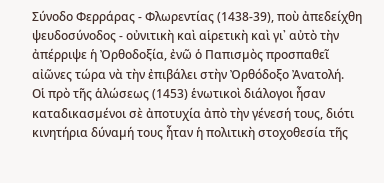Σύνοδο Φερράρας - Φλωρεντίας (1438-39), ποὺ ἀπεδείχθη ψευδοσύνοδος - οὐνιτικὴ καὶ αἱρετικὴ καὶ γι᾽ αὐτὸ τὴν ἀπέρριψε ἡ Ὀρθοδοξία, ἐνῶ ὁ Παπισµὸς προσπαθεῖ αἰῶνες τώρα νὰ τὴν ἐπιβάλει στὴν Ὀρθόδοξο Ἀνατολή.
Οἱ πρὸ τῆς ἁλώσεως (1453) ἑνωτικοὶ διάλογοι ἦσαν καταδικασµένοι σὲ ἀποτυχία ἀπὸ τὴν γένεσή τους, διότι κινητήρια δύναµή τους ἦταν ἡ πολιτικὴ στοχοθεσία τῆς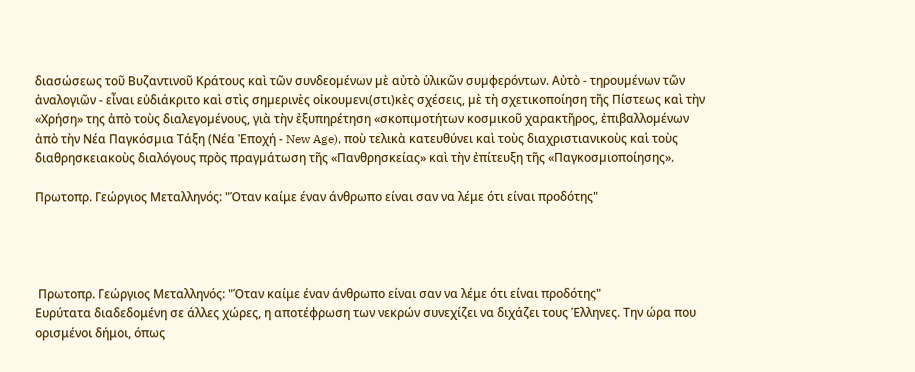διασώσεως τοῦ Βυζαντινοῦ Κράτους καὶ τῶν συνδεοµένων µὲ αὐτὸ ὑλικῶν συµφερόντων. Αὐτὸ - τηρουµένων τῶν ἀναλογιῶν - εἶναι εὐδιάκριτο καὶ στὶς σηµερινὲς οἰκουµενι(στι)κὲς σχέσεις, µὲ τὴ σχετικοποίηση τῆς Πίστεως καὶ τὴν «Χρήση» της ἀπὸ τοὺς διαλεγοµένους, γιὰ τὴν ἐξυπηρέτηση «σκοπιµοτήτων κοσµικοῦ χαρακτῆρος, ἐπιβαλλοµένων ἀπὸ τὴν Νέα Παγκόσµια Τάξη (Νέα Ἐποχή - New Age), ποὺ τελικὰ κατευθύνει καὶ τοὺς διαχριστιανικοὺς καὶ τοὺς διαθρησκειακοὺς διαλόγους πρὸς πραγµάτωση τῆς «Πανθρησκείας» καὶ τὴν ἐπίτευξη τῆς «Παγκοσµιοποίησης».

Πρωτοπρ. Γεώργιος Μεταλληνός: "Όταν καίμε έναν άνθρωπο είναι σαν να λέμε ότι είναι προδότης"




 Πρωτοπρ. Γεώργιος Μεταλληνός: "Όταν καίμε έναν άνθρωπο είναι σαν να λέμε ότι είναι προδότης"
Ευρύτατα διαδεδομένη σε άλλες χώρες, η αποτέφρωση των νεκρών συνεχίζει να διχάζει τους Έλληνες. Την ώρα που ορισμένοι δήμοι, όπως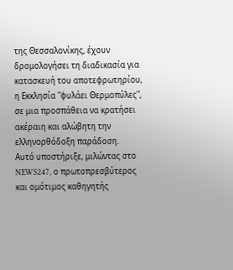της Θεσσαλονίκης, έχουν δρομολογήσει τη διαδικασία για κατασκευή του αποτεφρωτηρίου, η Εκκλησία "φυλάει Θερμοπύλες", σε μια προσπάθεια να κρατήσει ακέραιη και αλώβητη την ελληνορθόδοξη παράδοση.
Αυτό υποστήριξε, μιλώντας στο NEWS247, ο πρωτοπρεσβύτερος και ομότιμος καθηγητής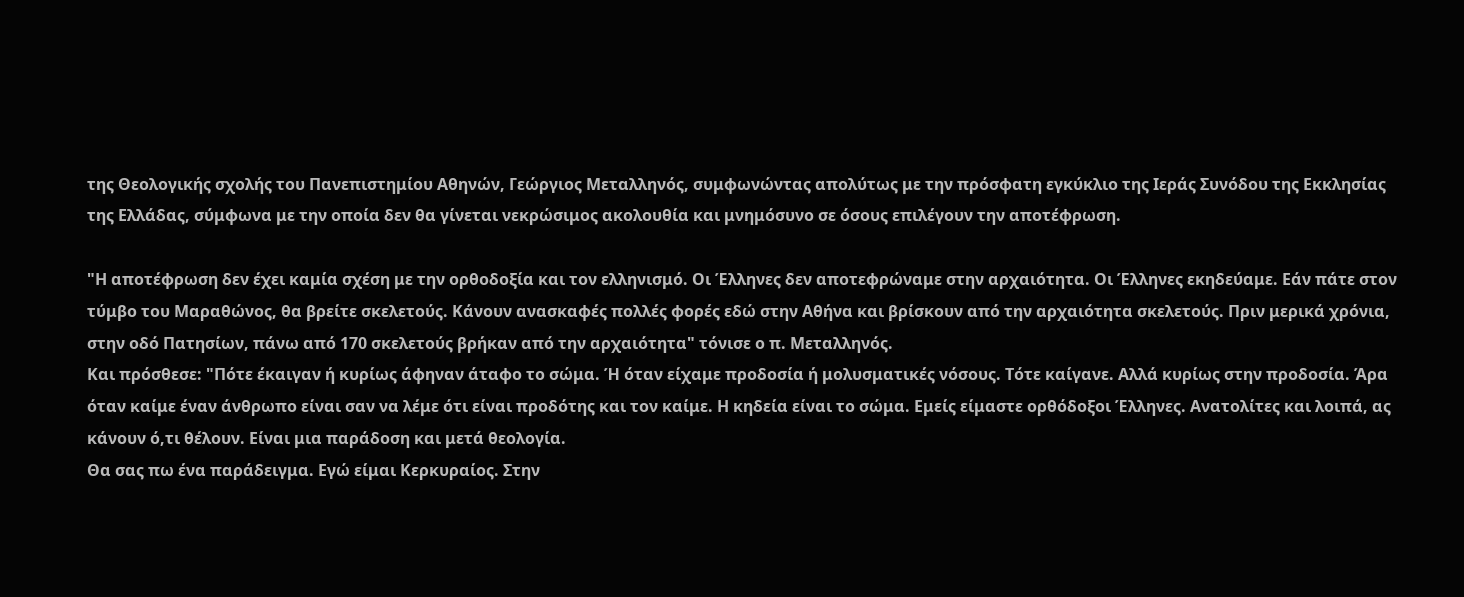της Θεολογικής σχολής του Πανεπιστημίου Αθηνών, Γεώργιος Μεταλληνός, συμφωνώντας απολύτως με την πρόσφατη εγκύκλιο της Ιεράς Συνόδου της Εκκλησίας της Ελλάδας, σύμφωνα με την οποία δεν θα γίνεται νεκρώσιμος ακολουθία και μνημόσυνο σε όσους επιλέγουν την αποτέφρωση.

"Η αποτέφρωση δεν έχει καμία σχέση με την ορθοδοξία και τον ελληνισμό. Οι Έλληνες δεν αποτεφρώναμε στην αρχαιότητα. Οι Έλληνες εκηδεύαμε. Εάν πάτε στον τύμβο του Μαραθώνος, θα βρείτε σκελετούς. Κάνουν ανασκαφές πολλές φορές εδώ στην Αθήνα και βρίσκουν από την αρχαιότητα σκελετούς. Πριν μερικά χρόνια, στην οδό Πατησίων, πάνω από 170 σκελετούς βρήκαν από την αρχαιότητα" τόνισε ο π. Μεταλληνός.
Και πρόσθεσε: "Πότε έκαιγαν ή κυρίως άφηναν άταφο το σώμα. Ή όταν είχαμε προδοσία ή μολυσματικές νόσους. Τότε καίγανε. Αλλά κυρίως στην προδοσία. Άρα όταν καίμε έναν άνθρωπο είναι σαν να λέμε ότι είναι προδότης και τον καίμε. Η κηδεία είναι το σώμα. Εμείς είμαστε ορθόδοξοι Έλληνες. Ανατολίτες και λοιπά, ας κάνουν ό,τι θέλουν. Είναι μια παράδοση και μετά θεολογία.
Θα σας πω ένα παράδειγμα. Εγώ είμαι Κερκυραίος. Στην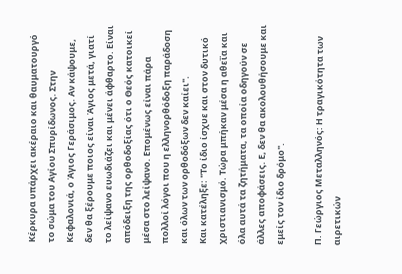Κέρκυρα υπάρχει ακέραιο και θαυματουργό το σώμα του Αγίου Σπυρίδωνος. Στην Κεφαλονιά, ο Άγιος Γεράσιμος. Αν κάψουμε, δεν θα ξέρουμε ποιος είναι Άγιος μετά, γιατί το λείψανο ευωδιάζει και μένει άφθαρτο. Είναι απόδειξη της ορθοδοξίας ότι ο Θεός κατοικεί μέσα στο λείψανο. Επομένως είναι πάρα πολλοί λόγοι που η ελληνορθόδοξη παράδοση και όλων των ορθοδόξων δεν καίει".
Και κατέληξε: "Το ίδιο ίσχυε και στον δυτικό χριστιανισμό. Τώρα μπήκαν μέσα η αθεΐα και όλα αυτά τα ζητήματα, τα οποία οδηγούν σε άλλες αποφάσεις. Ε, δεν θα ακολουθήσουμε και εμείς τον ίδιο δρόμο".

Π. Γεώργιος Μεταλληνός: Η τραγικότητα των αιρετικών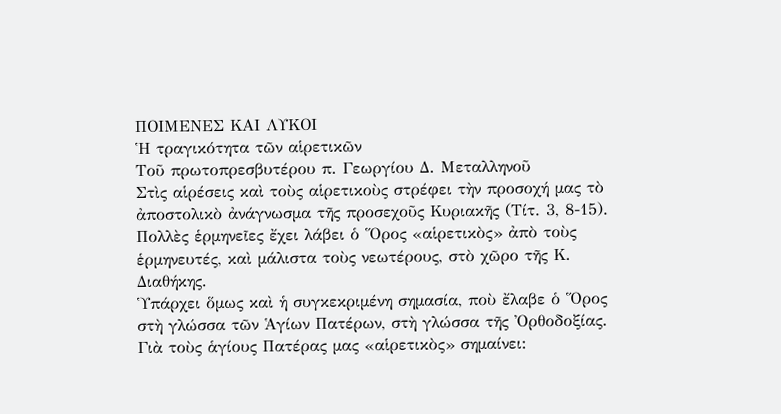ΠΟΙΜΕΝΕΣ ΚΑΙ ΛΥΚΟΙ
Ἡ τραγικότητα τῶν αἱρετικῶν
Τοῦ πρωτοπρεσβυτέρου π. Γεωργίου ∆. Μεταλληνοῦ
Στὶς αἱρέσεις καὶ τοὺς αἱρετικοὺς στρέφει τὴν προσοχή µας τὸ ἀποστολικὸ ἀνάγνωσµα τῆς προσεχοῦς Κυριακῆς (Τίτ. 3, 8-15). Πολλὲς ἑρµηνεῖες ἔχει λάβει ὁ Ὅρος «αἱρετικὸς» ἀπὸ τοὺς ἑρµηνευτές, καὶ µάλιστα τοὺς νεωτέρους, στὸ χῶρο τῆς Κ. ∆ιαθήκης.
Ὑπάρχει ὅµως καὶ ἡ συγκεκριµένη σηµασία, ποὺ ἔλαβε ὁ Ὅρος στὴ γλώσσα τῶν Ἁγίων Πατέρων, στὴ γλώσσα τῆς Ὀρθοδοξίας. Γιὰ τοὺς ἁγίους Πατέρας µας «αἱρετικὸς» σηµαίνει: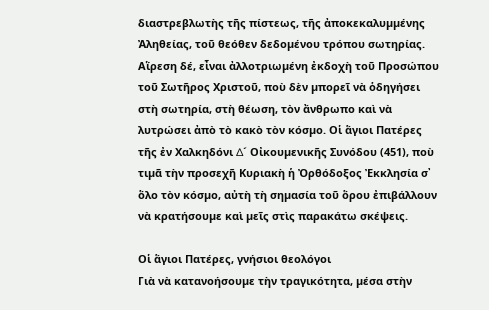διαστρεβλωτὴς τῆς πίστεως, τῆς ἀποκεκαλυµµένης Ἀληθείας, τοῦ θεόθεν δεδοµένου τρόπου σωτηρίας. Αἵρεση δέ, εἶναι ἀλλοτριωµένη ἐκδοχὴ τοῦ Προσώπου τοῦ Σωτῆρος Χριστοῦ, ποὺ δὲν µπορεῖ νὰ ὁδηγήσει στὴ σωτηρία, στὴ θέωση, τὸν ἄνθρωπο καὶ νὰ λυτρώσει ἀπὸ τὸ κακὸ τὸν κόσµο. Οἱ ἅγιοι Πατέρες τῆς ἐν Χαλκηδόνι ∆´ Οἰκουµενικῆς Συνόδου (451), ποὺ τιµᾶ τὴν προσεχῆ Κυριακὴ ἡ Ὀρθόδοξος Ἐκκλησία σ᾽ ὅλο τὸν κόσµο, αὐτὴ τὴ σηµασία τοῦ ὅρου ἐπιβάλλουν νὰ κρατήσουµε καὶ µεῖς στὶς παρακάτω σκέψεις.

Οἱ ἅγιοι Πατέρες, γνήσιοι θεολόγοι
Γιὰ νὰ κατανοήσουµε τὴν τραγικότητα, µέσα στὴν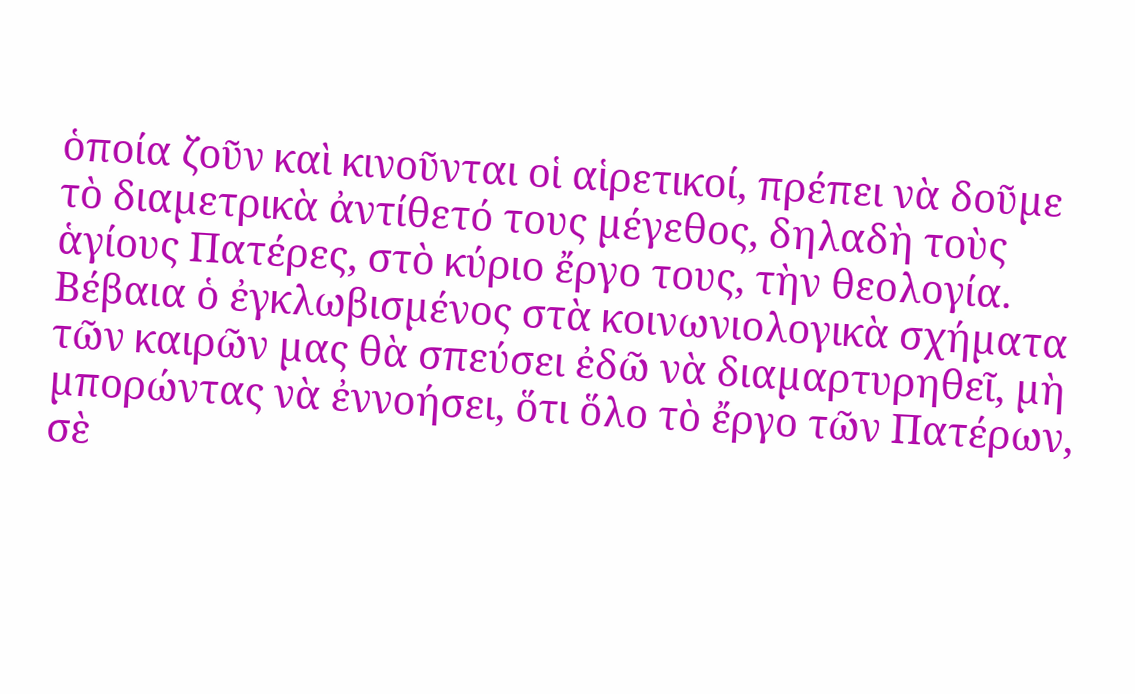ὁποία ζοῦν καὶ κινοῦνται οἱ αἱρετικοί, πρέπει νὰ δοῦµε τὸ διαµετρικὰ ἀντίθετό τους µέγεθος, δηλαδὴ τοὺς ἁγίους Πατέρες, στὸ κύριο ἔργο τους, τὴν θεολογία. Βέβαια ὁ ἐγκλωβισµένος στὰ κοινωνιολογικὰ σχήµατα τῶν καιρῶν µας θὰ σπεύσει ἐδῶ νὰ διαµαρτυρηθεῖ, µὴ µπορώντας νὰ ἐννοήσει, ὅτι ὅλο τὸ ἔργο τῶν Πατέρων, σὲ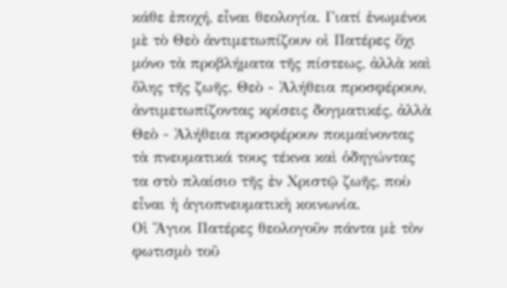κάθε ἐποχή, εἶναι θεολογία. Γιατί ἑνωµένοι µὲ τὸ Θεὸ ἀντιµετωπίζουν οἱ Πατέρες ὄχι µόνο τὰ προβλήµατα τῆς πίστεως, ἀλλὰ καὶ ὅλης τῆς ζωῆς. Θεὸ - Ἀλήθεια προσφέρουν, ἀντιµετωπίζοντας κρίσεις δογµατικές, ἀλλὰ Θεὸ - Ἀλήθεια προσφέρουν ποιµαίνοντας τὰ πνευµατικά τους τέκνα καὶ ὁδηγώντας τα στὸ πλαίσιο τῆς ἐν Χριστῷ ζωῆς, ποὺ εἶναι ἡ ἁγιοπνευµατικὴ κοινωνία.
Οἱ Ἅγιοι Πατέρες θεολογοῦν πάντα µὲ τὸν φωτισµὸ τοῦ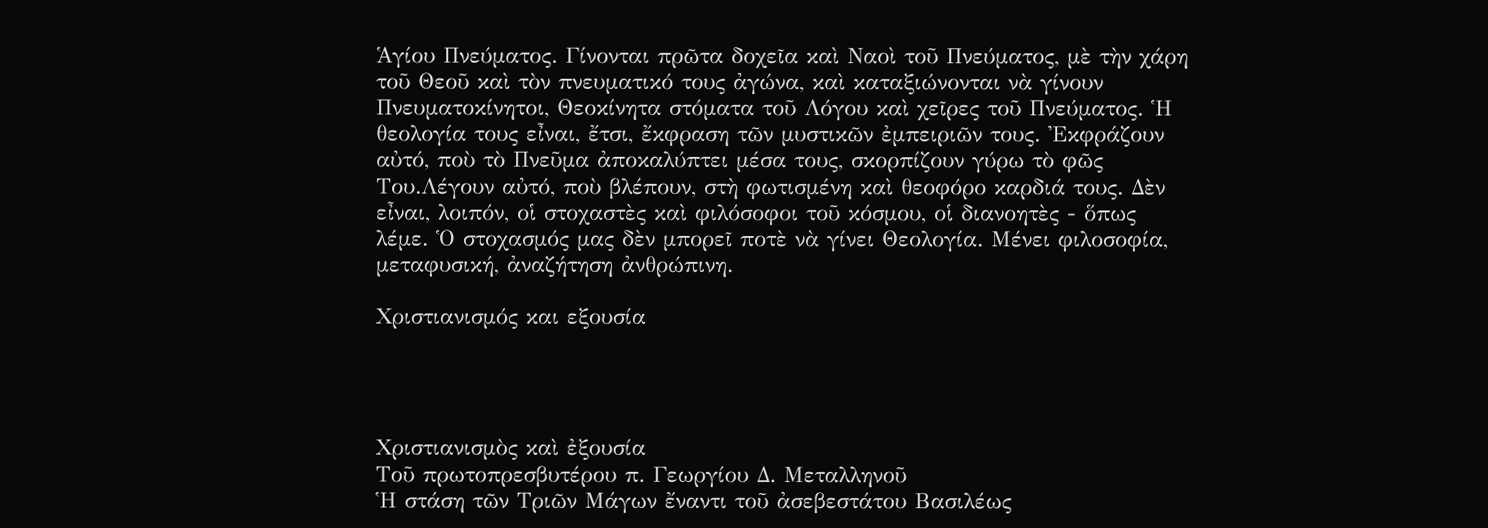Ἁγίου Πνεύµατος. Γίνονται πρῶτα δοχεῖα καὶ Ναοὶ τοῦ Πνεύµατος, µὲ τὴν χάρη τοῦ Θεοῦ καὶ τὸν πνευµατικό τους ἀγώνα, καὶ καταξιώνονται νὰ γίνουν Πνευµατοκίνητοι, Θεοκίνητα στόµατα τοῦ Λόγου καὶ χεῖρες τοῦ Πνεύµατος. Ἡ θεολογία τους εἶναι, ἔτσι, ἔκφραση τῶν µυστικῶν ἐµπειριῶν τους. Ἐκφράζουν αὐτό, ποὺ τὸ Πνεῦµα ἀποκαλύπτει µέσα τους, σκορπίζουν γύρω τὸ φῶς Του.Λέγουν αὐτό, ποὺ βλέπουν, στὴ φωτισµένη καὶ θεοφόρο καρδιά τους. ∆ὲν εἶναι, λοιπόν, οἱ στοχαστὲς καὶ φιλόσοφοι τοῦ κόσµου, οἱ διανοητὲς - ὅπως λέµε. Ὁ στοχασµός µας δὲν µπορεῖ ποτὲ νὰ γίνει Θεολογία. Μένει φιλοσοφία, µεταφυσική, ἀναζήτηση ἀνθρώπινη.

Χριστιανισμός και εξουσία




Χριστιανισμὸς καὶ ἐξουσία
Τοῦ πρωτοπρεσβυτέρου π. Γεωργίου ∆. Μεταλληνοῦ
Ἡ στάση τῶν Τριῶν Μάγων ἔναντι τοῦ ἀσεβεστάτου Βασιλέως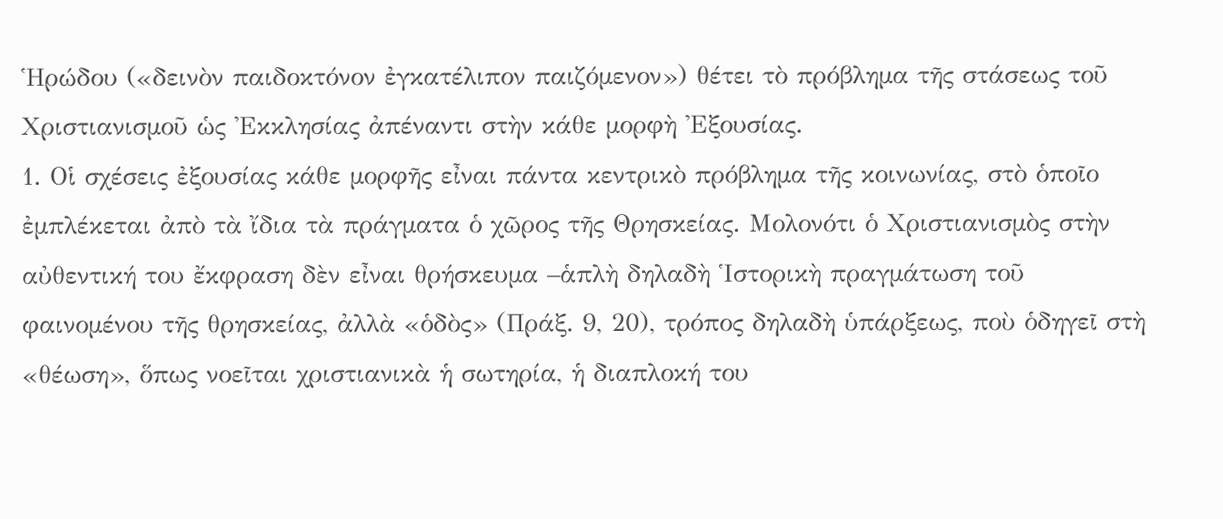Ἡρώδου («δεινὸν παιδοκτόνον ἐγκατέλιπον παιζόµενον») θέτει τὸ πρόβληµα τῆς στάσεως τοῦ Χριστιανισµοῦ ὡς Ἐκκλησίας ἀπέναντι στὴν κάθε µορφὴ Ἐξουσίας.
1. Οἱ σχέσεις ἐξουσίας κάθε µορφῆς εἶναι πάντα κεντρικὸ πρόβληµα τῆς κοινωνίας, στὸ ὁποῖο ἐµπλέκεται ἀπὸ τὰ ἴδια τὰ πράγµατα ὁ χῶρος τῆς Θρησκείας. Μολονότι ὁ Χριστιανισµὸς στὴν αὐθεντική του ἔκφραση δὲν εἶναι θρήσκευµα –ἁπλὴ δηλαδὴ Ἱστορικὴ πραγµάτωση τοῦ φαινοµένου τῆς θρησκείας, ἀλλὰ «ὁδὸς» (Πράξ. 9, 20), τρόπος δηλαδὴ ὑπάρξεως, ποὺ ὁδηγεῖ στὴ «θέωση», ὅπως νοεῖται χριστιανικὰ ἡ σωτηρία, ἡ διαπλοκή του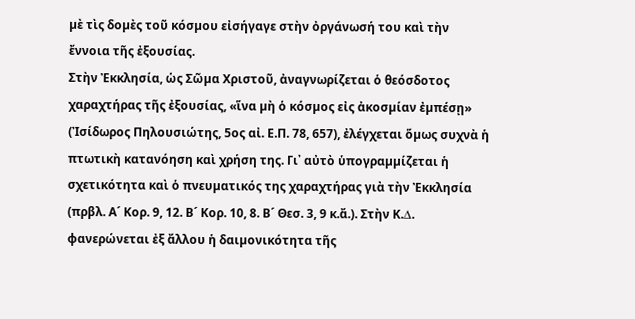µὲ τὶς δοµὲς τοῦ κόσµου εἰσήγαγε στὴν ὀργάνωσή του καὶ τὴν ἔννοια τῆς ἐξουσίας.
Στὴν Ἐκκλησία, ὡς Σῶµα Χριστοῦ, ἀναγνωρίζεται ὁ θεόσδοτος χαραχτήρας τῆς ἐξουσίας, «ἵνα µὴ ὁ κόσµος εἰς ἀκοσµίαν ἐµπέσῃ» (Ἰσίδωρος Πηλουσιώτης, 5ος αἰ. Ε.Π. 78, 657), ἐλέγχεται ὅµως συχνὰ ἡ πτωτικὴ κατανόηση καὶ χρήση της. Γι᾽ αὐτὸ ὑπογραµµίζεται ἡ σχετικότητα καὶ ὁ πνευµατικός της χαραχτήρας γιὰ τὴν Ἐκκλησία (πρβλ. Α´ Κορ. 9, 12. Β´ Κορ. 10, 8. Β´ Θεσ. 3, 9 κ.ἄ.). Στὴν Κ.∆. φανερώνεται ἐξ ἄλλου ἡ δαιµονικότητα τῆς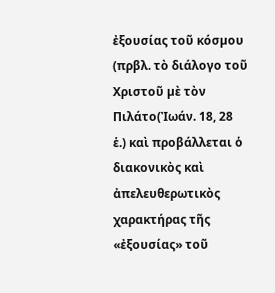ἐξουσίας τοῦ κόσµου (πρβλ. τὸ διάλογο τοῦ Χριστοῦ µὲ τὸν Πιλάτο(Ἰωάν. 18, 28 ἑ.) καὶ προβάλλεται ὁ διακονικὸς καὶ ἀπελευθερωτικὸς χαρακτήρας τῆς «ἐξουσίας» τοῦ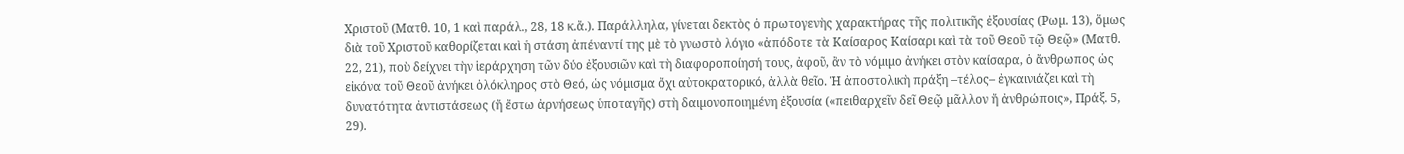Χριστοῦ (Ματθ. 10, 1 καὶ παράλ., 28, 18 κ.ἄ.). Παράλληλα, γίνεται δεκτὸς ὁ πρωτογενὴς χαρακτήρας τῆς πολιτικῆς ἐξουσίας (Ρωµ. 13), ὅµως διὰ τοῦ Χριστοῦ καθορίζεται καὶ ἡ στάση ἀπέναντί της µὲ τὸ γνωστὸ λόγιο «ἀπόδοτε τὰ Καίσαρος Καίσαρι καὶ τὰ τοῦ Θεοῦ τῷ Θεῷ» (Ματθ. 22, 21), ποὺ δείχνει τὴν ἱεράρχηση τῶν δύο ἐξουσιῶν καὶ τὴ διαφοροποίησή τους, ἀφοῦ, ἂν τὸ νόµιµο ἀνήκει στὸν καίσαρα, ὁ ἄνθρωπος ὡς εἰκόνα τοῦ Θεοῦ ἀνήκει ὁλόκληρος στὸ Θεό, ὡς νόµισµα ὄχι αὐτοκρατορικό, ἀλλὰ θεῖο. Ἡ ἀποστολικὴ πράξη –τέλος– ἐγκαινιάζει καὶ τὴ δυνατότητα ἀντιστάσεως (ἤ ἔστω ἀρνήσεως ὑποταγῆς) στὴ δαιµονοποιηµένη ἐξουσία («πειθαρχεῖν δεῖ Θεῷ µᾶλλον ἤ ἀνθρώποις», Πράξ. 5, 29).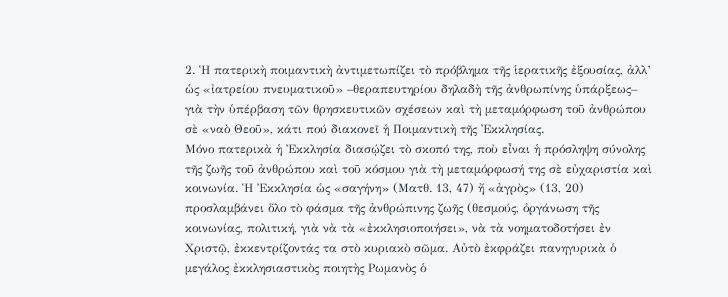2. Ἡ πατερικὴ ποιµαντικὴ ἀντιµετωπίζει τὸ πρόβληµα τῆς ἱερατικῆς ἐξουσίας, ἀλλ’ ὡς «ἰατρείου πνευµατικοῦ» –θεραπευτηρίου δηλαδὴ τῆς ἀνθρωπίνης ὑπάρξεως– γιὰ τὴν ὑπέρβαση τῶν θρησκευτικῶν σχέσεων καὶ τὴ µεταµόρφωση τοῦ ἀνθρώπου σὲ «ναὸ Θεοῦ», κάτι πού διακονεῖ ἡ Ποιµαντικὴ τῆς Ἐκκλησίας.
Μόνο πατερικὰ ἡ Ἐκκλησία διασῴζει τὸ σκοπό της, ποὺ εἶναι ἡ πρόσληψη σύνολης τῆς ζωῆς τοῦ ἀνθρώπου καὶ τοῦ κόσµου γιὰ τὴ µεταµόρφωσή της σὲ εὐχαριστία καὶ κοινωνία. Ἡ Ἐκκλησία ὡς «σαγήνη» (Ματθ. 13, 47) ἤ «ἀγρὸς» (13, 20) προσλαµβάνει ὅλο τὸ φάσµα τῆς ἀνθρώπινης ζωῆς (θεσµούς, ὀργάνωση τῆς κοινωνίας, πολιτική, γιὰ νὰ τὰ «ἐκκλησιοποιήσει», νὰ τὰ νοηµατοδοτήσει ἐν Χριστῷ, ἐκκεντρίζοντάς τα στὸ κυριακὸ σῶµα. Αὐτὸ ἐκφράζει πανηγυρικὰ ὁ µεγάλος ἐκκλησιαστικὸς ποιητὴς Ρωµανὸς ὁ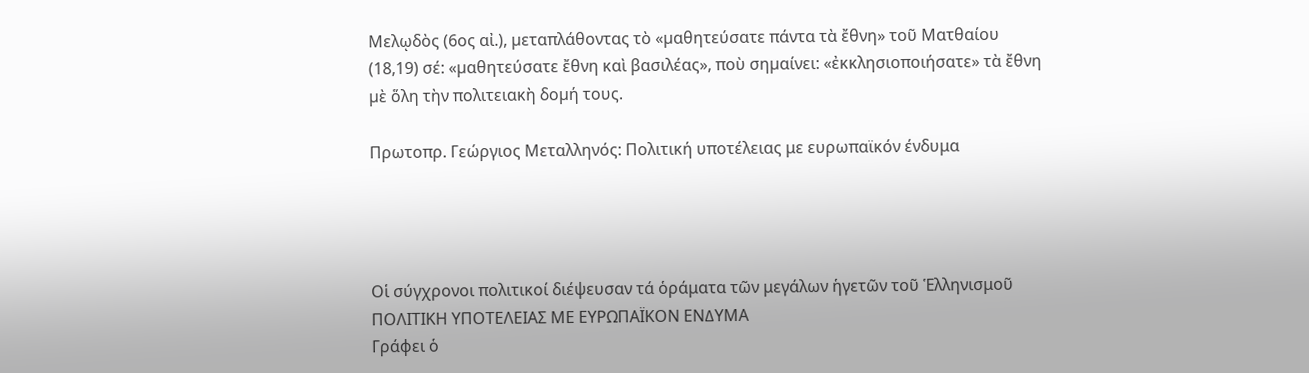Μελῳδὸς (6ος αἰ.), µεταπλάθοντας τὸ «µαθητεύσατε πάντα τὰ ἔθνη» τοῦ Ματθαίου (18,19) σέ: «µαθητεύσατε ἔθνη καὶ βασιλέας», ποὺ σηµαίνει: «ἐκκλησιοποιήσατε» τὰ ἔθνη µὲ ὅλη τὴν πολιτειακὴ δοµή τους.

Πρωτοπρ. Γεώργιος Μεταλληνός: Πολιτική υποτέλειας με ευρωπαϊκόν ένδυμα




Οἱ σύγχρονοι πολιτικοί διέψευσαν τά ὁράματα τῶν μεγάλων ἡγετῶν τοῦ Ἑλληνισμοῦ
ΠΟΛΙΤΙΚΗ ΥΠΟΤΕΛΕΙΑΣ ΜΕ ΕΥΡΩΠΑΪΚΟΝ ΕΝ∆ΥΜΑ
Γράφει ὁ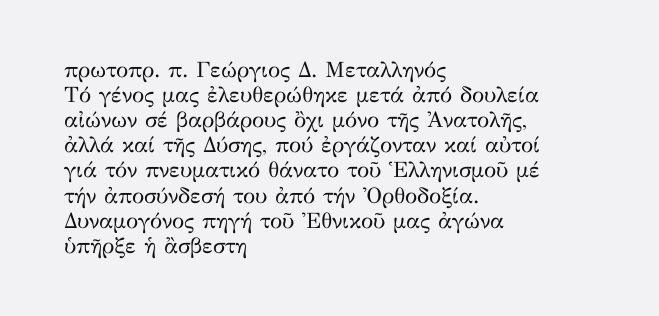πρωτοπρ. π. Γεώργιος ∆. Μεταλληνός
Τό γένος µας ἐλευθερώθηκε µετά ἀπό δουλεία αἰώνων σέ βαρβάρους ὂχι µόνο τῆς Ἀνατολῆς, ἀλλά καί τῆς ∆ύσης, πού ἐργάζονταν καί αὐτοί γιά τόν πνευµατικό θάνατο τοῦ Ἑλληνισµοῦ µέ τήν ἀποσύνδεσή του ἀπό τήν Ὀρθοδοξία. ∆υναµογόνος πηγή τοῦ Ἐθνικοῦ µας ἀγώνα ὑπῆρξε ἡ ἂσβεστη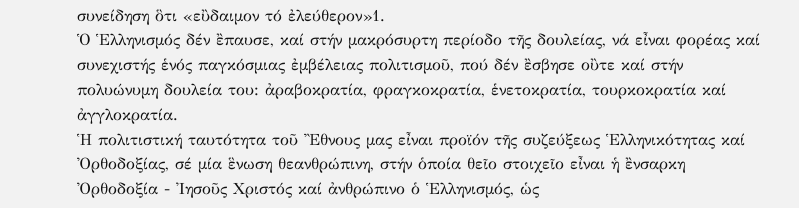συνείδηση ὃτι «εὒδαιµον τό ἐλεύθερον»1.
Ὁ Ἑλληνισµός δέν ἒπαυσε, καί στήν µακρόσυρτη περίοδο τῆς δουλείας, νά εἶναι φορέας καί συνεχιστής ἑνός παγκόσµιας ἐµβέλειας πολιτισµοῦ, πού δέν ἒσβησε οὒτε καί στήν πολυώνυµη δουλεία του: ἀραβοκρατία, φραγκοκρατία, ἑνετοκρατία, τουρκοκρατία καί ἀγγλοκρατία.
Ἡ πολιτιστική ταυτότητα τοῦ Ἒθνους µας εἶναι προϊόν τῆς συζεύξεως Ἑλληνικότητας καί Ὀρθοδοξίας, σέ µία ἓνωση θεανθρώπινη, στήν ὁποία θεῖο στοιχεῖο εἶναι ἡ ἒνσαρκη Ὀρθοδοξία - Ἰησοῦς Χριστός καί ἀνθρώπινο ὁ Ἑλληνισµός, ὡς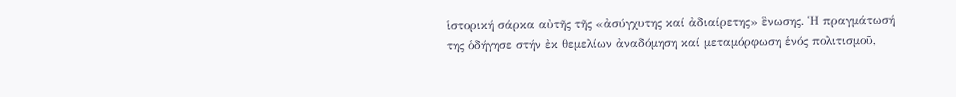ἱστορική σάρκα αὐτῆς τῆς «ἀσύγχυτης καί ἀδιαίρετης» ἓνωσης. Ἡ πραγµάτωσή της ὁδήγησε στήν ἐκ θεµελίων ἀναδόµηση καί µεταµόρφωση ἑνός πολιτισµοῦ,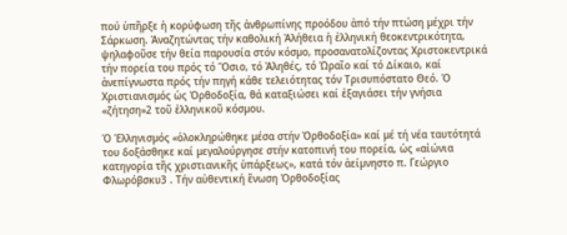πού ὑπῆρξε ἡ κορύφωση τῆς ἀνθρωπίνης προόδου ἀπό τήν πτώση µέχρι τήν Σάρκωση. Ἀναζητώντας τήν καθολική Ἀλήθεια ἡ ἐλληνική θεοκεντρικότητα, ψηλαφοῦσε τήν θεία παρουσία στόν κόσµο, προσανατολίζοντας Χριστοκεντρικά τήν πορεία του πρός τό Ὃσιο, τό Ἀληθές, τό Ὡραῖο καί τό ∆ίκαιο, καί ἀνεπίγνωστα πρός τήν πηγή κάθε τελειότητας τόν Τρισυπόστατο Θεό. Ὁ Χριστιανισµός ὡς Ὀρθοδοξία, θά καταξιώσει καί ἐξαγιάσει τήν γνήσια «ζήτηση»2 τοῦ ἑλληνικοῦ κόσµου.

Ὁ Ἑλληνισµός «ὁλοκληρώθηκε µέσα στήν Ὀρθοδοξία» καί µέ τή νέα ταυτότητά του δοξάσθηκε καί µεγαλούργησε στήν κατοπινή του πορεία, ὡς «αἰώνια κατηγορία τῆς χριστιανικῆς ὑπάρξεως», κατά τόν ἀείµνηστο π. Γεώργιο Φλωρόβσκυ3 . Τήν αὐθεντική ἓνωση Ὀρθοδοξίας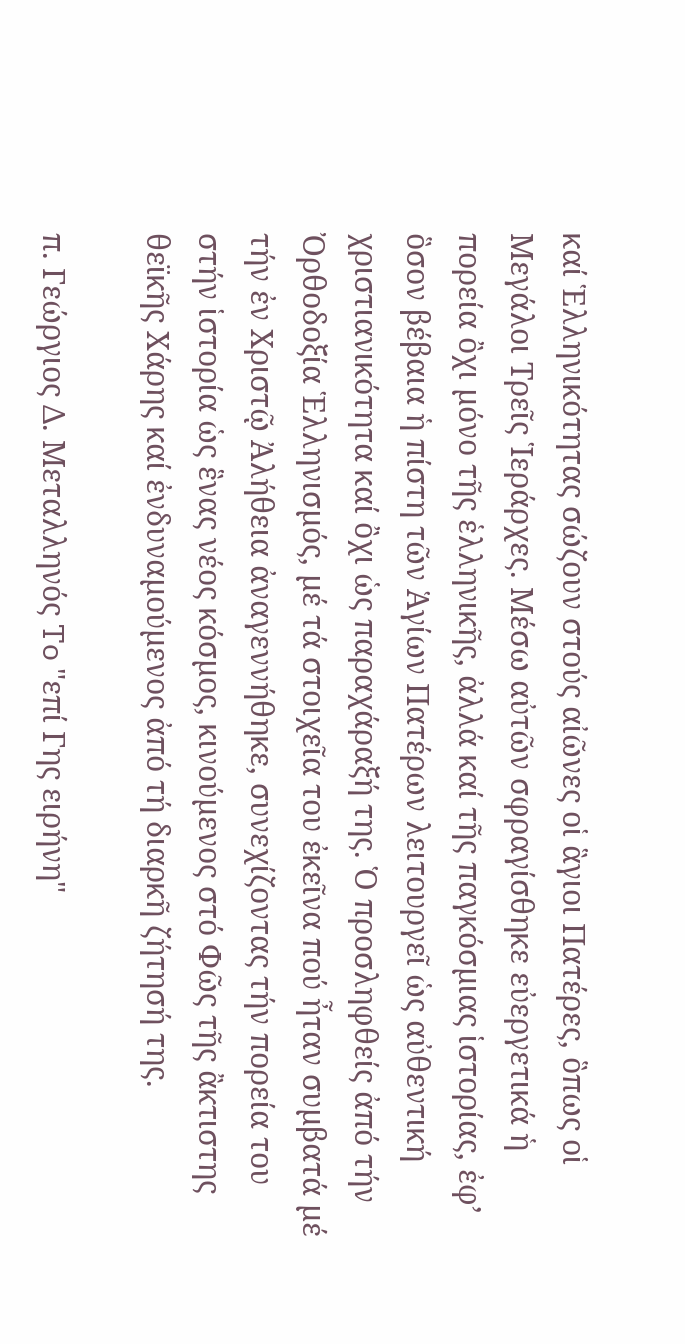καί Ἑλληνικότητας σώζουν στούς αἰῶνες οἱ ἃγιοι Πατέρες, ὃπως οἱ Μεγάλοι Τρεῖς Ἱεράρχες. Μέσω αὐτῶν σφραγίσθηκε εὐεργετικά ἡ πορεία ὂχι µόνο τῆς ἑλληνικῆς, ἀλλά καί τῆς παγκόσµιας ἱστορίας, ἐφ’ ὃσον βέβαια ἡ πίστη τῶν Ἁγίων Πατέρων λειτουργεῖ ὡς αὐθεντική χριστιανικότητα καί ὂχι ὡς παραχάραξή της. Ὁ προσληφθείς ἀπό τήν Ὀρθοδοξία Ἑλληνισµός, µέ τά στοιχεῖα του ἐκεῖνα πού ἦταν συµβατά µέ τήν ἐν Χριστῷ Ἀλήθεια ἀναγεννήθηκε, συνεχίζοντας τήν πορεία του στήν ἱστορία ὡς ἓνας νέος κόσµος, κινούµενος στό Φῶς τῆς ἂκτιστης θεϊκῆς Χάρης καί ἐνδυναµούµενος ἀπό τή διαρκῆ ζήτησή της.

π. Γεώργιος Δ. Μεταλληνός To "επί Γης ειρήνη"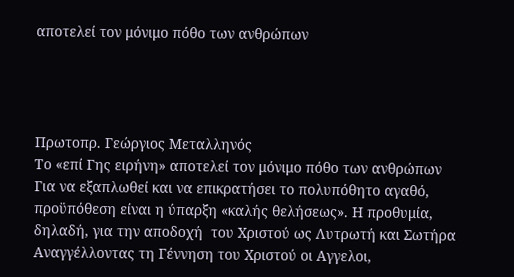αποτελεί τον μόνιμο πόθο των ανθρώπων




Πρωτοπρ. Γεώργιος Μεταλληνός
Το «επί Γης ειρήνη» αποτελεί τον μόνιμο πόθο των ανθρώπων
Για να εξαπλωθεί και να επικρατήσει το πολυπόθητο αγαθό, προϋπόθεση είναι η ύπαρξη «καλής θελήσεως». Η προθυμία, δηλαδή, για την αποδοχή  του Χριστού ως Λυτρωτή και Σωτήρα
Aναγγέλλοντας τη Γέννηση του Χριστού οι Αγγελοι,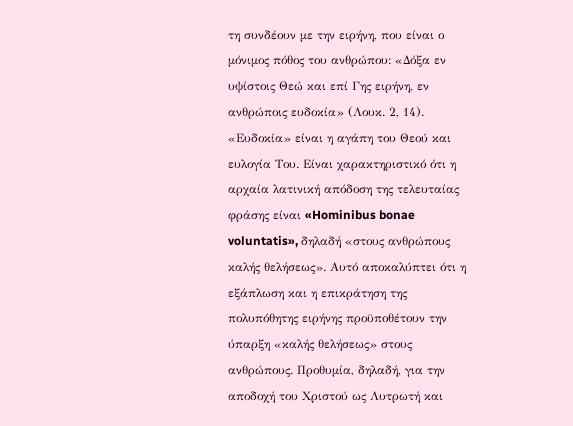τη συνδέουν με την ειρήνη, που είναι ο μόνιμος πόθος του ανθρώπου: «Δόξα εν υψίστοις Θεώ και επί Γης ειρήνη, εν ανθρώποις ευδοκία» (Λουκ. 2, 14). «Ευδοκία» είναι η αγάπη του Θεού και ευλογία Του. Είναι χαρακτηριστικό ότι η αρχαία λατινική απόδοση της τελευταίας φράσης είναι «Hominibus bonae voluntatis», δηλαδή «στους ανθρώπους καλής θελήσεως». Αυτό αποκαλύπτει ότι η εξάπλωση και η επικράτηση της πολυπόθητης ειρήνης προϋποθέτουν την ύπαρξη «καλής θελήσεως» στους ανθρώπους. Προθυμία, δηλαδή, για την αποδοχή του Χριστού ως Λυτρωτή και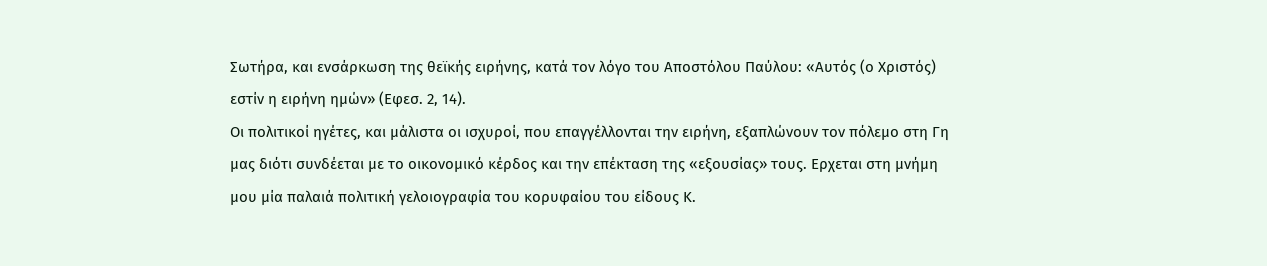Σωτήρα, και ενσάρκωση της θεϊκής ειρήνης, κατά τον λόγο του Αποστόλου Παύλου: «Αυτός (ο Χριστός) εστίν η ειρήνη ημών» (Εφεσ. 2, 14).
Οι πολιτικοί ηγέτες, και μάλιστα οι ισχυροί, που επαγγέλλονται την ειρήνη, εξαπλώνουν τον πόλεμο στη Γη μας διότι συνδέεται με το οικονομικό κέρδος και την επέκταση της «εξουσίας» τους. Ερχεται στη μνήμη μου μία παλαιά πολιτική γελοιογραφία του κορυφαίου του είδους Κ.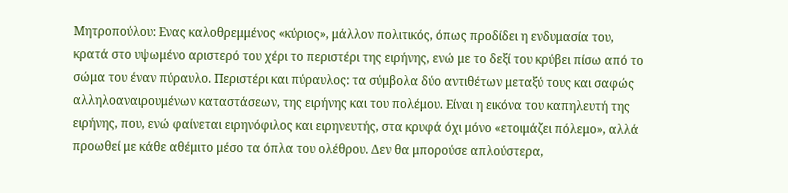Μητροπούλου: Ενας καλοθρεμμένος «κύριος», μάλλον πολιτικός, όπως προδίδει η ενδυμασία του, κρατά στο υψωμένο αριστερό του χέρι το περιστέρι της ειρήνης, ενώ με το δεξί του κρύβει πίσω από το σώμα του έναν πύραυλο. Περιστέρι και πύραυλος: τα σύμβολα δύο αντιθέτων μεταξύ τους και σαφώς αλληλοαναιρουμένων καταστάσεων, της ειρήνης και του πολέμου. Είναι η εικόνα του καπηλευτή της ειρήνης, που, ενώ φαίνεται ειρηνόφιλος και ειρηνευτής, στα κρυφά όχι μόνο «ετοιμάζει πόλεμο», αλλά προωθεί με κάθε αθέμιτο μέσο τα όπλα του ολέθρου. Δεν θα μπορούσε απλούστερα,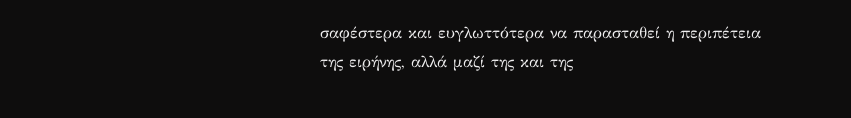σαφέστερα και ευγλωττότερα να παρασταθεί η περιπέτεια της ειρήνης, αλλά μαζί της και της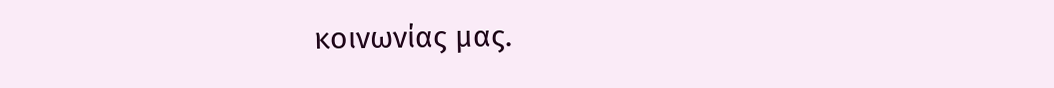κοινωνίας μας.